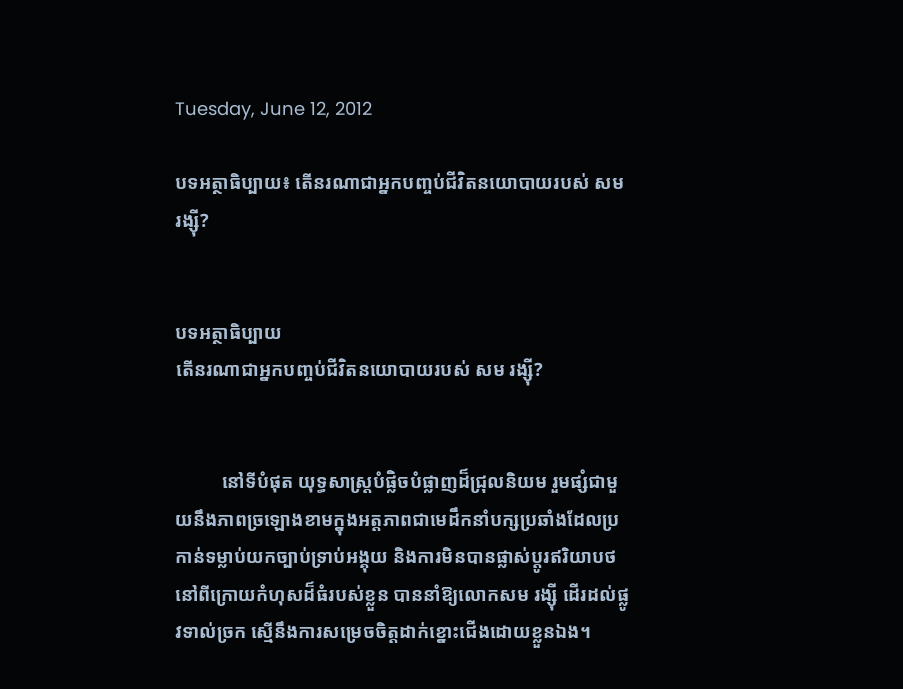Tuesday, June 12, 2012

បទអត្ថាធិប្បាយ៖ តើនរណាជាអ្នកបញ្ចប់ជីវិតនយោបាយរបស់ សម រង្ស៊ី?


បទអត្ថាធិប្បាយ
តើនរណាជាអ្នកបញ្ចប់ជីវិតនយោបាយរបស់ សម រង្ស៊ី?


          នៅទីបំផុត យុទ្ធសាស្ត្របំផ្លិចបំផ្លាញដ៏ជ្រុលនិយម រួមផ្សំជាមួយនឹងភាពច្រឡោងខាមក្នុងអត្តភាពជាមេដឹកនាំបក្សប្រឆាំងដែលប្រកាន់ទម្លាប់យកច្បាប់ទ្រាប់អង្គុយ និងការមិនបានផ្លាស់ប្តូរឥរិយាបថនៅពីក្រោយកំហុសដ៏ធំរបស់ខ្លួន បាននាំឱ្យលោកសម រង្ស៊ី ដើរដល់ផ្លូវទាល់ច្រក ស្មើនឹងការសម្រេចចិត្តដាក់ខ្នោះជើងដោយខ្លួនឯង។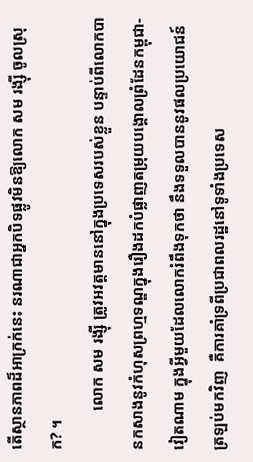តើស្ថានភាពដ៏អាក្រក់នេះ នរណាជាអ្នកបិទផ្លូវមិនឱ្យលោក សម រង្ស៊ី ចូលស្រុក? ។
          លោក សម រង្ស៊ី ត្រូវអវត្តមាននៅក្នុងប្រទេសរបស់ខ្លួន បន្ទាប់ពីលោកបានកសាងនូវកំហុសព្រហ្មទណ្ឌក្នុងរឿងដកបំផ្លាញតម្រុយបង្គោលព្រំដែនកម្ពុជា‑ វៀតណាម ក្នុងអ្វីមួយដែលលោករំពឹងទុកថា នឹងទទួលបាននូវផលប្រយោជន៍ត្រឡប់មកវិញ  គឺការគាំទ្រពីប្រជាពលរដ្ឋនៅទូទាំងប្រទេស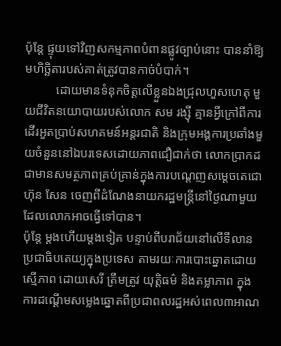ប៉ុន្តែ ផ្ទុយទៅវិញសកម្មភាពបំពានផ្លូវច្បាប់នោះ បាននាំឱ្យមហិច្ឆិតារបស់គាត់ត្រូវបានកាច់បំបាក់។
          ដោយមានទំនុកចិត្តលើខ្លួនឯងជ្រុលហួសហេតុ មួយជីវិតនយោបាយរបស់លោក សម រង្ស៊ី គ្មានអ្វីក្រៅពីការដើរអួតប្រាប់សហគមន៍អន្តរជាតិ និងក្រុមអង្គការប្រឆាំងមួយចំនួននៅឯបរទេសដោយភាពជឿជាក់ថា លោកប្រាកដជាមានសមត្ថភាពគ្រប់គ្រាន់ក្នុងការបណ្តេញសម្តេចតេជោ ហ៊ុន សែន ចេញពីដំណែងនាយករដ្ឋមន្ត្រីនៅថ្ងៃណាមួយដែលលោកអាចធ្វើទៅបាន។
ប៉ុន្តែ ម្តងហើយម្តងទៀត បន្ទាប់ពីបរាជ័យនៅលើទីលានប្រជាធិបតេយ្យក្នុងប្រទេស តាមរយៈការបោះឆ្នោតដោយស្មើភាព ដោយសេរី ត្រឹមត្រូវ យុត្តិធម៌ និងតម្លាភាព ក្នុងការដណ្តើមសម្លេងឆ្នោតពីប្រជាពលរដ្ឋអស់ពេល៣អាណ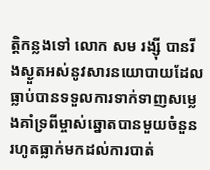ត្តិកន្លងទៅ លោក សម រង្ស៊ី បានរីងស្ងួតអស់នូវសារនយោបាយដែលធ្លាប់បានទទួលការទាក់ទាញសម្លេងគាំទ្រពីម្ចាស់ឆ្នោតបានមួយចំនួន រហូតធ្លាក់មកដល់ការបាត់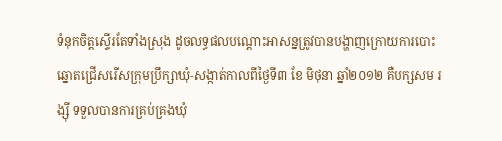ទំនុកចិត្តស្ទើរតែទាំងស្រុង ដូចលទ្ធផលបណ្តោះអាសន្នត្រូវបានបង្ហាញក្រោយការបោះឆ្នោតជ្រើសរើសក្រុមប្រឹក្សាឃុំ‑សង្កាត់កាលពីថ្ងៃទី៣ ខែ មិថុនា ឆ្នាំ២០១២ គឺបក្សសម រង្ស៊ី ទទួលបានការគ្រប់គ្រងឃុំ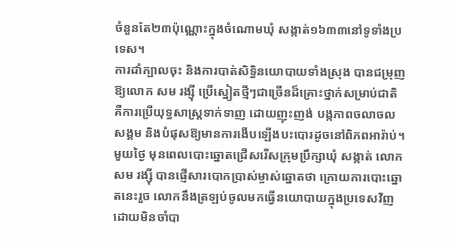ចំនួនតែ២៣ប៉ុណ្ណោះក្នុងចំណោមឃុំ សង្កាត់១៦៣៣នៅទូទាំងប្រទេស។
ការដាំក្បាលចុះ និងការបាត់សិទ្ធិនយោបាយទាំងស្រុង បានជម្រុញឱ្យលោក សម រង្ស៊ី ប្រើស្នៀតថ្មីៗជាច្រើនដ៏គ្រោះថ្នាក់សម្រាប់ជាតិ គឺការប្រើយុទ្ធសាស្ត្រទាក់ទាញ ដោយញុះញង់ បង្កភាពចលាចលសង្គម និងបំផុសឱ្យមានការងើបឡើងបះបោរដូចនៅពិភពអារ៉ាប់។
មួយថ្ងៃ មុនពេលបោះឆ្នោតជ្រើសរើសក្រុមប្រឹក្សាឃុំ សង្កាត់ លោកសម រង្ស៊ី បានផ្ញើសារបោកប្រាស់ម្ចាស់ឆ្នោតថា ក្រោយការបោះឆ្នោតនេះរួច លោកនឹងត្រឡប់ចូលមកធ្វើនយោបាយក្នុងប្រទេសវិញដោយមិនចាំបា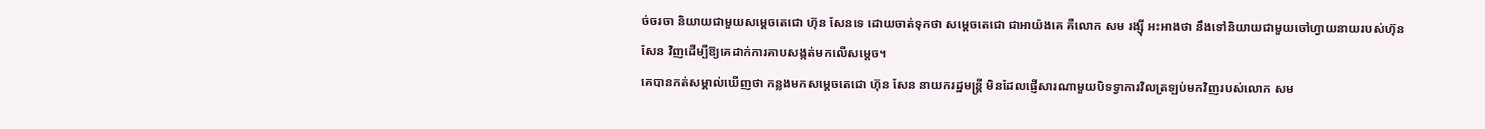ច់ចរចា និយាយជាមួយសម្តេចតេជោ ហ៊ុន សែនទេ ដោយចាត់ទុកថា សម្តេចតេជោ ជាអាយ៉ងគេ គឺលោក សម រង្ស៊ី អះអាងថា នឹងទៅនិយាយជាមួយចៅហ្វាយនាយរបស់ហ៊ុន សែន វិញដើម្បីឱ្យគេដាក់ការគាបសង្កត់មកលើសម្តេច។
គេបានកត់សម្គាល់ឃើញថា កន្លងមកសម្តេចតេជោ ហ៊ុន សែន នាយករដ្ឋមន្ត្រី មិនដែលផ្ញើសារណាមួយបិទទ្វាការវិលត្រឡប់មកវិញរបស់លោក សម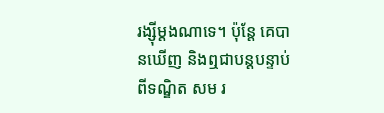រង្ស៊ីម្តងណាទេ។ ប៉ុន្តែ គេបានឃើញ និងឮជាបន្តបន្ទាប់ពីទណ្ឌិត សម រ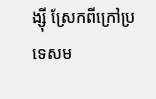ង្ស៊ី ស្រែកពីក្រៅប្រទេសម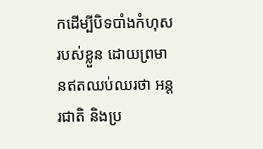កដើម្បីបិទបាំងកំហុសរបស់ខ្លួន ដោយព្រមានឥតឈប់ឈរថា អន្តរជាតិ និងប្រ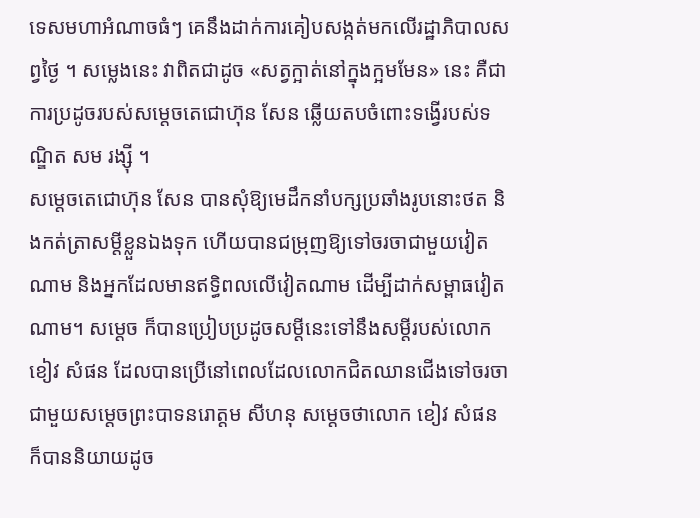ទេសមហាអំណាចធំៗ គេនឹងដាក់ការគៀបសង្កត់មកលើរដ្ឋាភិបាលសព្វថ្ងៃ ។ សម្លេងនេះ វាពិតជាដូច «សត្វក្អាត់នៅក្នុងក្អមមែន» នេះ គឺជាការប្រដូចរបស់សម្តេចតេជោហ៊ុន សែន ឆ្លើយតបចំពោះទង្វើរបស់ទណ្ឌិត សម រង្ស៊ី ។
សម្តេចតេជោហ៊ុន សែន បានសុំឱ្យមេដឹកនាំបក្សប្រឆាំងរូបនោះថត និងកត់ត្រាសម្តីខ្លួនឯងទុក ហើយបានជម្រុញឱ្យទៅចរចាជាមួយវៀតណាម និងអ្នកដែលមានឥទ្ធិពលលើវៀតណាម ដើម្បីដាក់សម្ពាធវៀតណាម។ សម្តេច ក៏បានប្រៀបប្រដូចសម្តីនេះទៅនឹងសម្តីរបស់លោក ខៀវ សំផន ដែលបានប្រើនៅពេលដែលលោកជិតឈានជើងទៅចរចាជាមួយសម្តេចព្រះបាទនរោត្តម សីហនុ សម្តេចថាលោក ខៀវ សំផន ក៏បាននិយាយដូច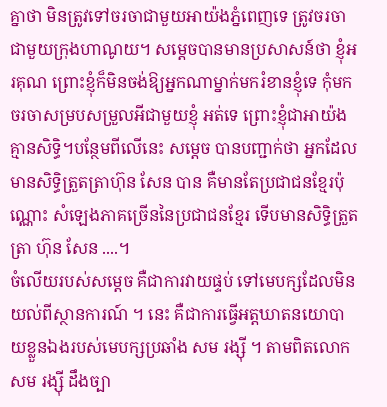គ្នាថា មិនត្រូវទៅចរចាជាមួយអាយ៉ងភ្នំពេញទេ ត្រូវចរចាជាមួយក្រុងហាណូយ។ សម្តេចបានមានប្រសាសន៍ថា ខ្ញុំអរគុណ ព្រោះខ្ញុំក៏មិនចង់ឱ្យអ្នកណាម្នាក់មករំខានខ្ញុំទេ កុំមកចរចាសម្របសម្រួលអីជាមួយខ្ញុំ អត់ទេ ព្រោះខ្ញុំជាអាយ៉ងគ្មានសិទ្ធិ។បន្ថែមពីលើនេះ សម្តេច បានបញ្ជាក់ថា អ្នកដែលមានសិទ្ធិត្រួតត្រាហ៊ុន សែន បាន គឺមានតែប្រជាជនខ្មែរប៉ុណ្ណោះ សំឡេងភាគច្រើននៃប្រជាជនខ្មែរ ទើបមានសិទ្ធិត្រួតត្រា ហ៊ុន សែន ....។
ចំលើយរបស់សម្តេច គឺជាការវាយផ្ទប់ ទៅមេបក្សដែលមិនយល់ពីស្ថានការណ៍ ។ នេះ គឺជាការធ្វើអត្តឃាតនយោបាយខ្លួនឯងរបស់មេបក្សប្រឆាំង សម រង្ស៊ី ។ តាមពិតលោក សម រង្ស៊ី ដឹងច្បា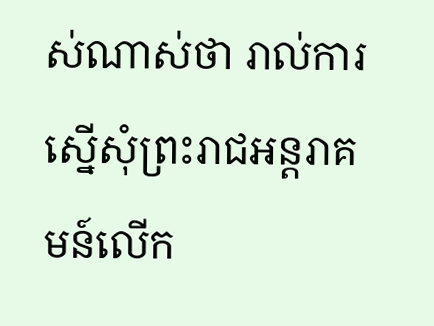ស់ណាស់ថា រាល់ការស្នើសុំព្រះរាជអន្តរាគមន៍លើក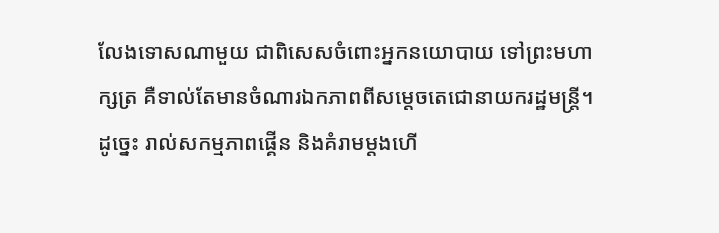លែងទោសណាមួយ ជាពិសេសចំពោះអ្នកនយោបាយ ទៅព្រះមហាក្សត្រ គឺទាល់តែមានចំណារឯកភាពពីសម្តេចតេជោនាយករដ្ឋមន្ត្រី។
ដូច្នេះ រាល់សកម្មភាពផ្គើន និងគំរាមម្តងហើ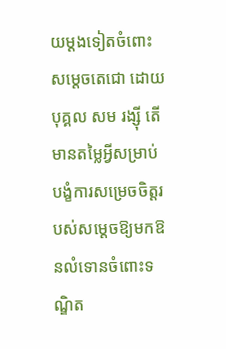យម្តងទៀតចំពោះសម្តេចតេជោ ដោយបុគ្គល សម រង្ស៊ី តើមានតម្លៃអ្វីសម្រាប់បង្ខំការសម្រេចចិត្តរបស់សម្តេចឱ្យមកឱនលំទោនចំពោះទណ្ឌិត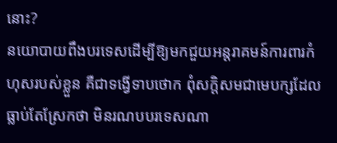នោះ?
នយោបាយពឹងបរទេសដើម្បីឱ្យមកជួយអន្តរាគមន៍ការពារកំហុសរបស់ខ្លួន គឺជាទង្វើទាបថោក ពុំសក្តិសមជាមេបក្សដែលធ្លាប់តែស្រែកថា មិនរណបបរទេសណា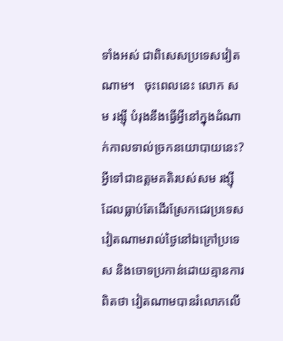ទាំងអស់ ជាពិសេសប្រទេសវៀតណាម។   ចុះពេលនេះ លោក សម រង្ស៊ី បំរុងនឹងធ្វើអ្វីនៅក្នុងដំណាក់កាលទាល់ច្រកនយោបាយនេះ? អ្វីទៅជាឧត្តមគតិរបស់សម រង្ស៊ី ដែលធ្លាប់តែដើរស្រែកជេរប្រទេសវៀតណាមរាល់ថ្ងៃនៅឯក្រៅប្រទេស និងចោទប្រកាន់ដោយគ្មានការពិតថា វៀតណាមបានរំលោភលើ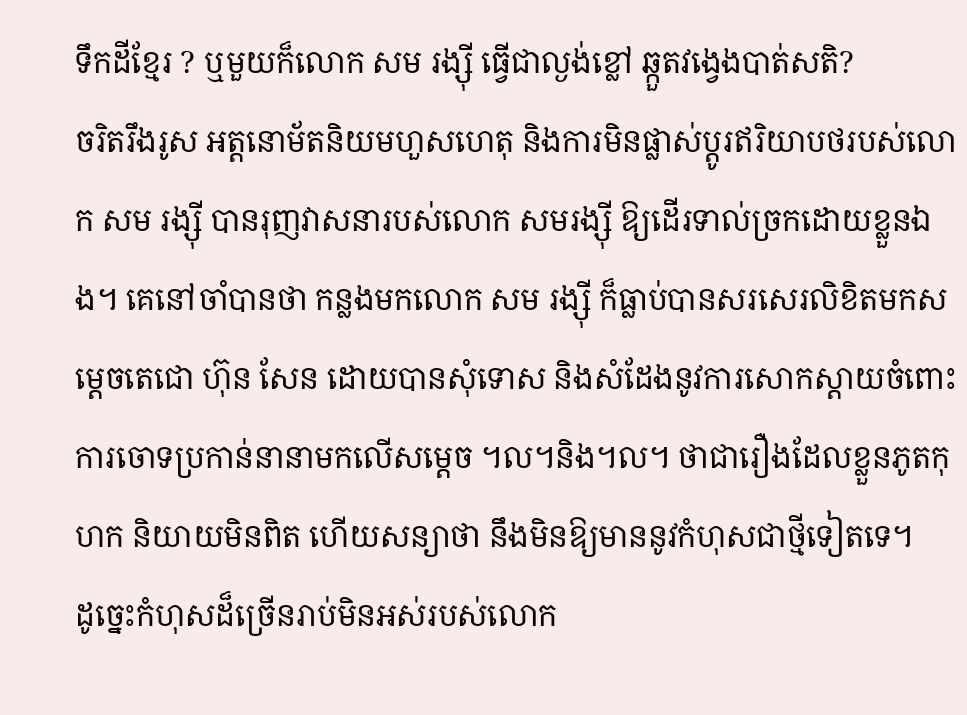ទឹកដីខ្មែរ ? ឬមួយក៏លោក សម រង្ស៊ី ធ្វើជាល្ងង់ខ្លៅ ឆ្កួតវង្វេងបាត់សតិ?
ចរិតរឹងរូស អត្តនោម័តនិយមហួសហេតុ និងការមិនផ្លាស់ប្តូរឥរិយាបថរបស់លោក សម រង្ស៊ី បានរុញវាសនារបស់លោក សមរង្ស៊ី ឱ្យដើរទាល់ច្រកដោយខ្លួនឯង។ គេនៅចាំបានថា កន្លងមកលោក សម រង្ស៊ី ក៏ធ្លាប់បានសរសេរលិខិតមកសម្តេចតេជោ ហ៊ុន សែន ដោយបានសុំទោស និងសំដែងនូវការសោកស្តាយចំពោះការចោទប្រកាន់នានាមកលើសម្តេច ។ល។និង។ល។ ថាជារឿងដែលខ្លួនភូតកុហក និយាយមិនពិត ហើយសន្យាថា នឹងមិនឱ្យមាននូវកំហុសជាថ្មីទៀតទេ។
ដូច្នេះកំហុសដ៏ច្រើនរាប់មិនអស់របស់លោក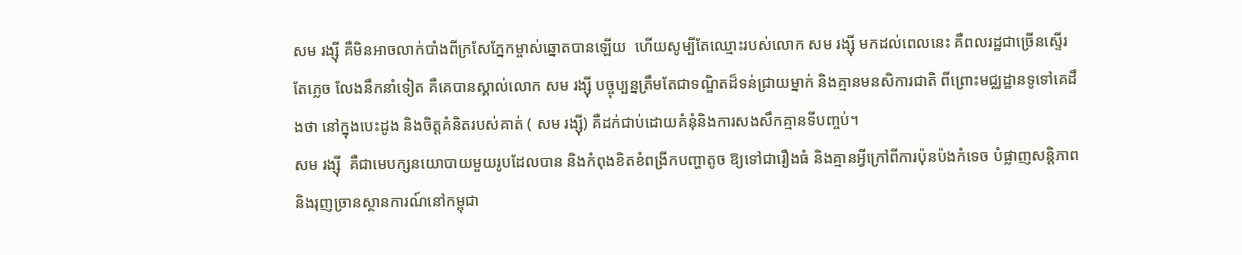សម រង្ស៊ី គឺមិនអាចលាក់បាំងពីក្រសែភ្នែកម្ចាស់ឆ្នោតបានឡើយ  ហើយសូម្បីតែឈ្មោះរបស់លោក សម រង្ស៊ី មកដល់ពេលនេះ គឺពលរដ្ឋជាច្រើនស្ទើរតែភ្លេច លែងនឹកនាំទៀត គឺគេបានស្គាល់លោក សម រង្ស៊ី បច្ចុប្បន្នត្រឹមតែជាទណ្ឌិតដ៏ទន់ជ្រាយម្នាក់ និងគ្មានមនសិការជាតិ ពីព្រោះមជ្ឈដ្ឋានទូទៅគេដឹងថា នៅក្នុងបេះដូង និងចិត្តគំនិតរបស់គាត់ ( សម រង្ស៊ី) គឺដក់ជាប់ដោយគំនុំនិងការសងសឹកគ្មានទីបញ្ចប់។
សម រង្ស៊ី  គឺជាមេបក្សនយោបាយមួយរូបដែលបាន និងកំពុងខិតខំពង្រីកបញ្ហាតូច ឱ្យទៅជារឿងធំ និងគ្មានអ្វីក្រៅពីការប៉ុនប៉ងកំទេច បំផ្លាញសន្តិភាព និងរុញច្រានស្ថានការណ៍នៅកម្ពុជា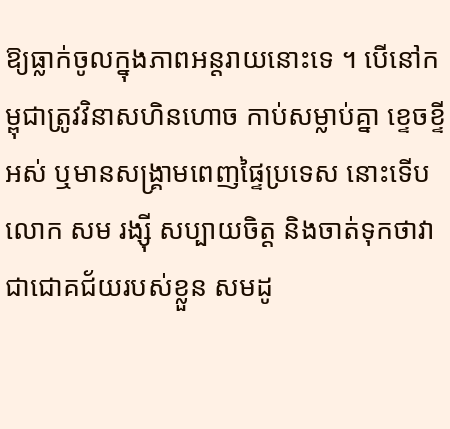ឱ្យធ្លាក់ចូលក្នុងភាពអន្តរាយនោះទេ ។ បើនៅកម្ពុជាត្រូវវិនាសហិនហោច កាប់សម្លាប់គ្នា ខ្ទេចខ្ទីអស់ ឬមានសង្គ្រាមពេញផ្ទៃប្រទេស នោះទើបលោក សម រង្ស៊ី សប្បាយចិត្ត និងចាត់ទុកថាវាជាជោគជ័យរបស់ខ្លួន សមដូ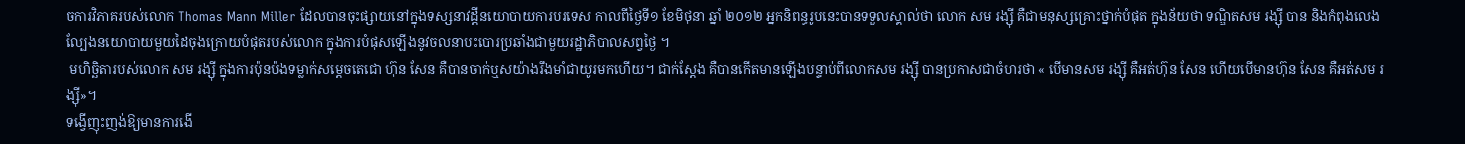ចការវិភាគរបស់លោក Thomas Mann Miller ដែលបានចុះផ្សាយនៅក្នុងទស្សនាវដ្តីនយោបាយការបរទេស កាលពីថ្ងៃទី១ ខែមិថុនា ឆ្នាំ ២០១២ អ្នកនិពន្ធរូបនេះបានទទួលស្គាល់ថា លោក សម រង្ស៊ី គឺជាមនុស្សគ្រោះថ្នាក់បំផុត ក្នុងន័យថា ទណ្ឌិតសម រង្ស៊ី បាន និងកំពុងលេងល្បែងនយោបាយមួយដៃចុងក្រោយបំផុតរបស់លោក ក្នុងការបំផុសឡើងនូវចលនាបះបោរប្រឆាំងជាមួយរដ្ឋាភិបាលសព្វថ្ងៃ ។
 មហិច្ឆិតារបស់លោក សម រង្ស៊ី ក្នុងការប៉ុនប៉ងទម្លាក់សម្តេចតេជោ ហ៊ុន សែន គឺបានចាក់ឬសយ៉ាងរឹងមាំជាយូរមកហើយ។ ជាក់ស្តែង គឺបានកើតមានឡើងបន្ទាប់ពីលោកសម រង្ស៊ី បានប្រកាសជាចំហរថា « បើមានសម រង្ស៊ី គឺអត់ហ៊ុន សែន ហើយបើមានហ៊ុន សែន គឺអត់សម រង្ស៊ី»។
ទង្វើញុះញង់ឱ្យមានការងើ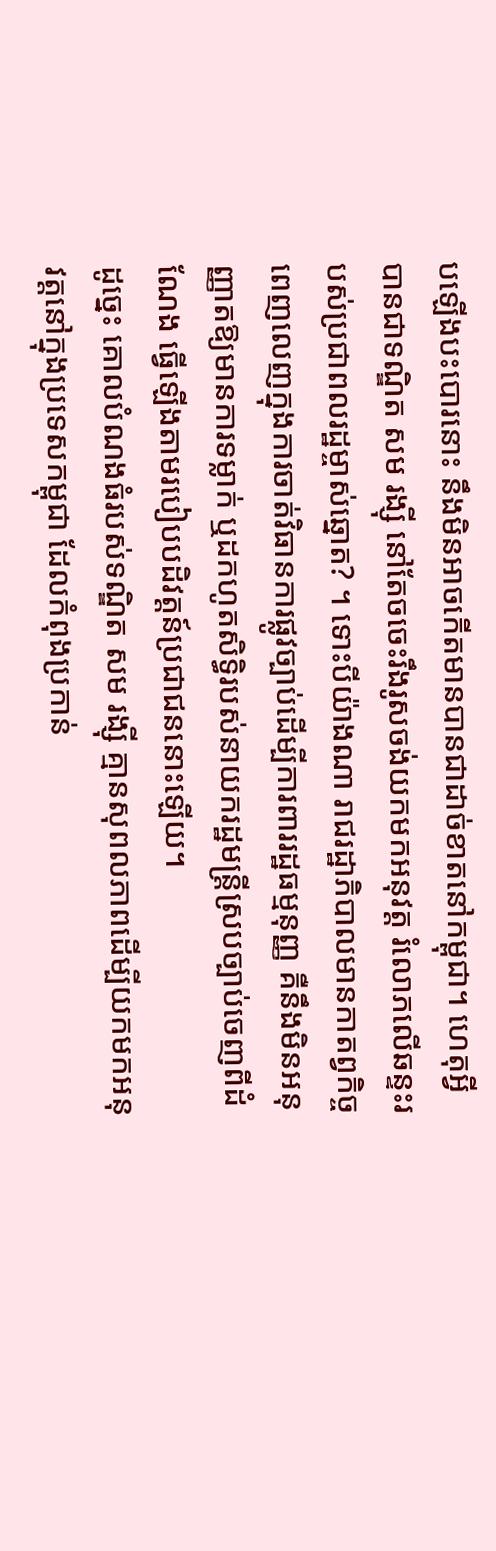បឡើងបះបោរនោះ នឹងមិនអាចកើតមានបានជាដាច់ខាតនៅកម្ពុជា។ ហេតុអ្វីបានជាទណ្ឌិត សម រង្ស៊ី នៅតែចចេះរឹងរូសចង់យកមកអនុវត្ត រំលោភលើឆន្ទះរបស់ប្រជាពលរដ្ឋម្ចាស់ឆ្នោត? ។ ទោះបីយ៉ាងណា រាជរដ្ឋាភិបាលមានកាតព្វកិច្ចពេញលេញក្នុងការចាត់វិធានការផ្លូវច្បាប់ដើម្បីការពាររដ្ឋធម្មនុញ្ញ គឺនឹងមិនអនុញ្ញាតឱ្យមានការទម្លាក់ ឬដកហូតសិទ្ធិរបស់នាយករដ្ឋមន្ត្រីស្របច្បាប់ចេញពីដំណែង ធ្វើឡើងតាមរបៀបបដិវត្តន៍ប្រជាជននោះឡើយ។
ដូច្នេះ គោលបំណងធំរបស់ទណ្ឌិត សម រង្ស៊ី គ្មានសុពលភាពដើម្បីយកមកអនុវត្តនៅក្នុងប្រទេសកម្ពុជា ដែលកំពុងប្រកាន់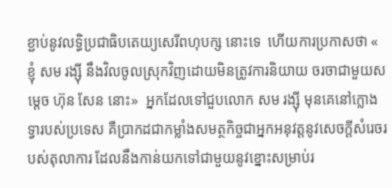ខ្ជាប់នូវលទ្ធិប្រជាធិបតេយ្យសេរីពហុបក្ស នោះទេ  ហើយការប្រកាសថា « ខ្ញុំ សម រង្ស៊ី នឹងវិលចូលស្រុកវិញដោយមិនត្រូវការនិយាយ ចរចាជាមួយសម្តេច ហ៊ុន សែន នោះ»  អ្នកដែលទៅជួបលោក សម រង្ស៊ី មុនគេនៅក្លោងទ្វារបស់ប្រទេស គឺប្រាកដជាកម្លាំងសមត្ថកិច្ចជាអ្នកអនុវត្តនូវសេចក្តីសំរេចរបស់តុលាការ ដែលនឹងកាន់យកទៅជាមួយនូវខ្នោះសម្រាប់រ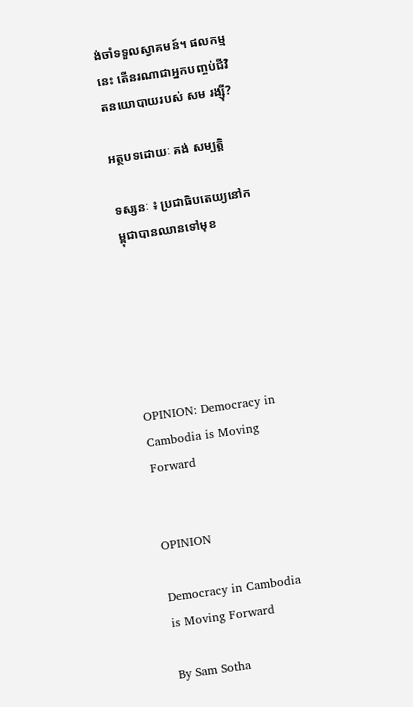ង់ចាំទទួលស្វាគមន៍។ ផលកម្មនេះ តើនរណាជាអ្នកបញ្ចប់ជីវិតនយោបាយរបស់ សម រង្ស៊ី?

អត្ថបទដោយៈ គង់ សម្បត្តិ

ទស្សនៈ ៖ ប្រជាធិបតេយ្យនៅកម្ពុជាបានឈានទៅមុខ






OPINION: Democracy in Cambodia is Moving Forward


OPINION

Democracy in Cambodia is Moving Forward

By Sam Sotha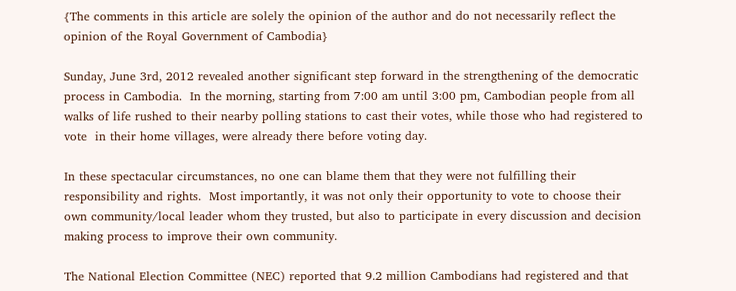{The comments in this article are solely the opinion of the author and do not necessarily reflect the opinion of the Royal Government of Cambodia}

Sunday, June 3rd, 2012 revealed another significant step forward in the strengthening of the democratic process in Cambodia.  In the morning, starting from 7:00 am until 3:00 pm, Cambodian people from all walks of life rushed to their nearby polling stations to cast their votes, while those who had registered to vote  in their home villages, were already there before voting day.

In these spectacular circumstances, no one can blame them that they were not fulfilling their responsibility and rights.  Most importantly, it was not only their opportunity to vote to choose their own community/local leader whom they trusted, but also to participate in every discussion and decision making process to improve their own community.

The National Election Committee (NEC) reported that 9.2 million Cambodians had registered and that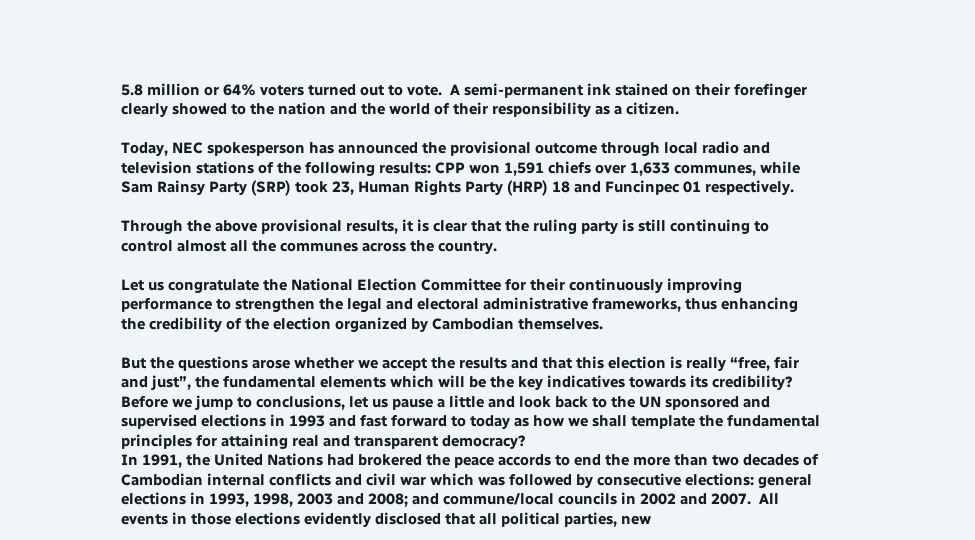5.8 million or 64% voters turned out to vote.  A semi-permanent ink stained on their forefinger clearly showed to the nation and the world of their responsibility as a citizen.

Today, NEC spokesperson has announced the provisional outcome through local radio and television stations of the following results: CPP won 1,591 chiefs over 1,633 communes, while Sam Rainsy Party (SRP) took 23, Human Rights Party (HRP) 18 and Funcinpec 01 respectively.

Through the above provisional results, it is clear that the ruling party is still continuing to control almost all the communes across the country.

Let us congratulate the National Election Committee for their continuously improving performance to strengthen the legal and electoral administrative frameworks, thus enhancing the credibility of the election organized by Cambodian themselves.

But the questions arose whether we accept the results and that this election is really “free, fair and just”, the fundamental elements which will be the key indicatives towards its credibility?  Before we jump to conclusions, let us pause a little and look back to the UN sponsored and supervised elections in 1993 and fast forward to today as how we shall template the fundamental principles for attaining real and transparent democracy?
In 1991, the United Nations had brokered the peace accords to end the more than two decades of Cambodian internal conflicts and civil war which was followed by consecutive elections: general elections in 1993, 1998, 2003 and 2008; and commune/local councils in 2002 and 2007.  All events in those elections evidently disclosed that all political parties, new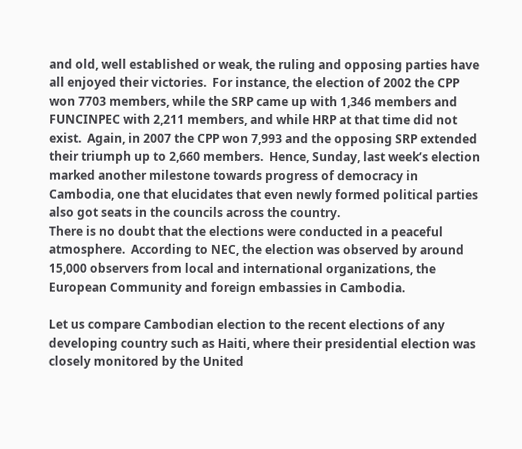and old, well established or weak, the ruling and opposing parties have all enjoyed their victories.  For instance, the election of 2002 the CPP won 7703 members, while the SRP came up with 1,346 members and FUNCINPEC with 2,211 members, and while HRP at that time did not exist.  Again, in 2007 the CPP won 7,993 and the opposing SRP extended their triumph up to 2,660 members.  Hence, Sunday, last week’s election marked another milestone towards progress of democracy in Cambodia, one that elucidates that even newly formed political parties also got seats in the councils across the country.
There is no doubt that the elections were conducted in a peaceful atmosphere.  According to NEC, the election was observed by around 15,000 observers from local and international organizations, the European Community and foreign embassies in Cambodia.

Let us compare Cambodian election to the recent elections of any developing country such as Haiti, where their presidential election was closely monitored by the United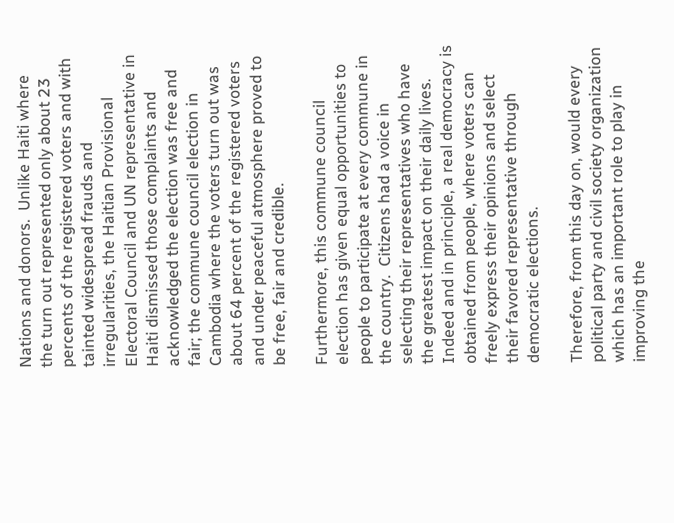Nations and donors.  Unlike Haiti where the turn out represented only about 23 percents of the registered voters and with tainted widespread frauds and irregularities, the Haitian Provisional Electoral Council and UN representative in Haiti dismissed those complaints and acknowledged the election was free and fair; the commune council election in Cambodia where the voters turn out was about 64 percent of the registered voters and under peaceful atmosphere proved to be free, fair and credible.

Furthermore, this commune council election has given equal opportunities to people to participate at every commune in the country.  Citizens had a voice in selecting their representatives who have the greatest impact on their daily lives. Indeed and in principle, a real democracy is obtained from people, where voters can freely express their opinions and select their favored representative through democratic elections.

Therefore, from this day on, would every political party and civil society organization which has an important role to play in improving the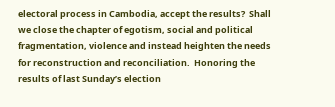electoral process in Cambodia, accept the results?  Shall we close the chapter of egotism, social and political fragmentation, violence and instead heighten the needs for reconstruction and reconciliation.  Honoring the results of last Sunday’s election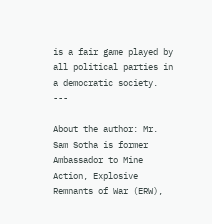is a fair game played by all political parties in a democratic society.
---

About the author: Mr. Sam Sotha is former Ambassador to Mine Action, Explosive Remnants of War (ERW),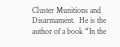Cluster Munitions and Disarmament.  He is the author of a book “In the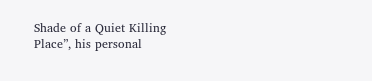Shade of a Quiet Killing Place”, his personal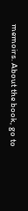memoirs. About the book, go to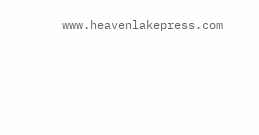www.heavenlakepress.com